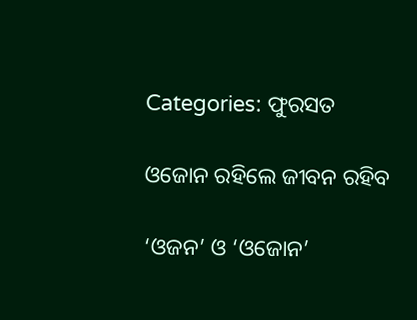Categories: ଫୁରସତ

ଓଜୋନ ରହିଲେ ଜୀବନ ରହିବ

‘ଓଜନ’ ଓ ‘ଓଜୋନ’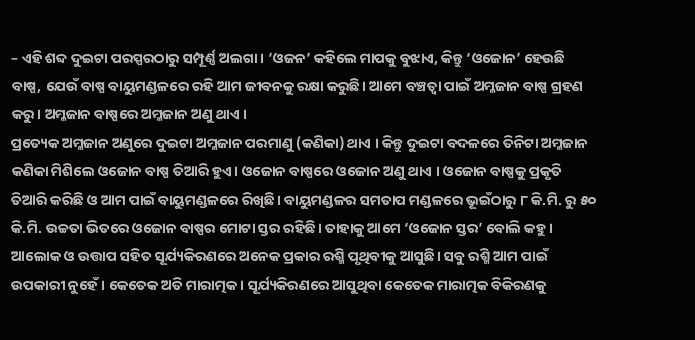– ଏହି ଶବ୍ଦ ଦୁଇଟା ପରସ୍ପରଠାରୁ ସମ୍ପୂର୍ଣ୍ଣ ଅଲଗା। ‘ଓଜନ’ କହିଲେ ମାପକୁ ବୁଝାଏ, କିନ୍ତୁ ‘ଓଜୋନ’ ହେଉଛି ବାଷ୍ପ, ଯେଉଁ ବାଷ୍ପ ବାୟୁମଣ୍ଡଳରେ ରହି ଆମ ଜୀବନକୁ ରକ୍ଷା କରୁଛି। ଆମେ ବଞ୍ଚତ୍ବା ପାଇଁ ଅମ୍ଳଜାନ ବାଷ୍ପ ଗ୍ରହଣ କରୁ। ଅମ୍ଳଜାନ ବାଷ୍ପରେ ଅମ୍ଳଜାନ ଅଣୁ ଥାଏ ।
ପ୍ରତ୍ୟେକ ଅମ୍ଳଜାନ ଅଣୁରେ ଦୁଇଟା ଅମ୍ଳଜାନ ପରମାଣୁ (କଣିକା) ଥାଏ । କିନ୍ତୁ ଦୁଇଟା ବଦଳରେ ତିନିଟା ଅମ୍ଳଜାନ କଣିକା ମିଶିଲେ ଓଜୋନ ବାଷ୍ପ ତିଆରି ହୁଏ। ଓଜୋନ ବାଷ୍ପରେ ଓଜୋନ ଅଣୁ ଥାଏ । ଓଜୋନ ବାଷ୍ପକୁ ପ୍ରକୃତି ତିଆରି କରିଛି ଓ ଆମ ପାଇଁ ବାୟୁମଣ୍ଡଳରେ ରିଖିଛି। ବାୟୁମଣ୍ଡଳର ସମତାପ ମଣ୍ଡଳରେ ଭୂଇଁଠାରୁ ୮ କି.ମି. ରୁ ୫୦ କି.ମି. ଉଚ୍ଚତା ଭିତରେ ଓଜୋନ ବାଷ୍ପର ମୋଟା ସ୍ତର ରହିଛି। ତାହାକୁ ଆମେ ‘ଓଜୋନ ସ୍ତର’ ବୋଲି କହୁ । ଆଲୋକ ଓ ଉତ୍ତାପ ସହିତ ସୂର୍ଯ୍ୟକିରଣରେ ଅନେକ ପ୍ରକାର ରଶ୍ମି ପୃଥିବୀକୁ ଆସୁଛି। ସବୁ ରଶ୍ମି ଆମ ପାଇଁ ଉପକାରୀ ନୁହେଁ। କେତେକ ଅତି ମାରାତ୍ମକ। ସୂର୍ଯ୍ୟକିରଣରେ ଆସୁଥିବା କେତେକ ମାରାତ୍ମକ ବିକିରଣକୁ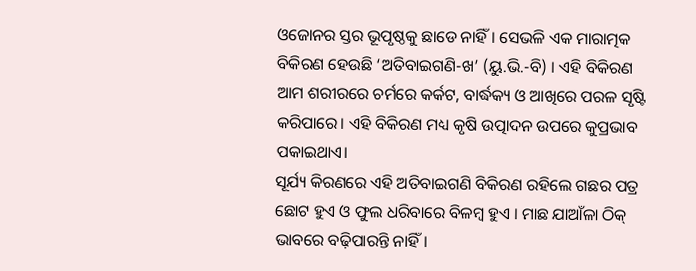ଓଜୋନର ସ୍ତର ଭୂପୃଷ୍ଠକୁ ଛାଡେ ନାହିଁ। ସେଭଳି ଏକ ମାରାତ୍ମକ ବିକିରଣ ହେଉଛି ‘ଅତିବାଇଗଣି-ଖ’ (ୟୁ.ଭି.-ବି) । ଏହି ବିକିରଣ ଆମ ଶରୀରରେ ଚର୍ମରେ କର୍କଟ, ବାର୍ଦ୍ଧକ୍ୟ ଓ ଆଖିରେ ପରଳ ସୃଷ୍ଟି କରିପାରେ। ଏହି ବିକିରଣ ମଧ୍ୟ କୃଷି ଉତ୍ପାଦନ ଉପରେ କୁପ୍ରଭାବ ପକାଇଥାଏ।
ସୂର୍ଯ୍ୟ କିରଣରେ ଏହି ଅତିବାଇଗଣି ବିକିରଣ ରହିଲେ ଗଛର ପତ୍ର ଛୋଟ ହୁଏ ଓ ଫୁଲ ଧରିବାରେ ବିଳମ୍ବ ହୁଏ । ମାଛ ଯାଆଁଳା ଠିକ୍‌ ଭାବରେ ବଢ଼ିପାରନ୍ତି ନାହିଁ।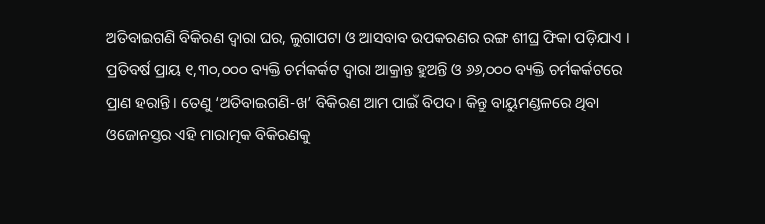ଅତିବାଇଗଣି ବିକିରଣ ଦ୍ୱାରା ଘର, ଲୁଗାପଟା ଓ ଆସବାବ ଉପକରଣର ରଙ୍ଗ ଶୀଘ୍ର ଫିକା ପଡ଼ିଯାଏ । ପ୍ରତିବର୍ଷ ପ୍ରାୟ ୧,୩୦,୦୦୦ ବ୍ୟକ୍ତି ଚର୍ମକର୍କଟ ଦ୍ୱାରା ଆକ୍ରାନ୍ତ ହୁଅନ୍ତି ଓ ୬୬,୦୦୦ ବ୍ୟକ୍ତି ଚର୍ମକର୍କଟରେ ପ୍ରାଣ ହରାନ୍ତି। ତେଣୁ ‘ଅତିବାଇଗଣି-ଖ’ ବିକିରଣ ଆମ ପାଇଁ ବିପଦ। କିନ୍ତୁ ବାୟୁମଣ୍ଡଳରେ ଥିବା ଓଜୋନସ୍ତର ଏହି ମାରାତ୍ମକ ବିକିରଣକୁ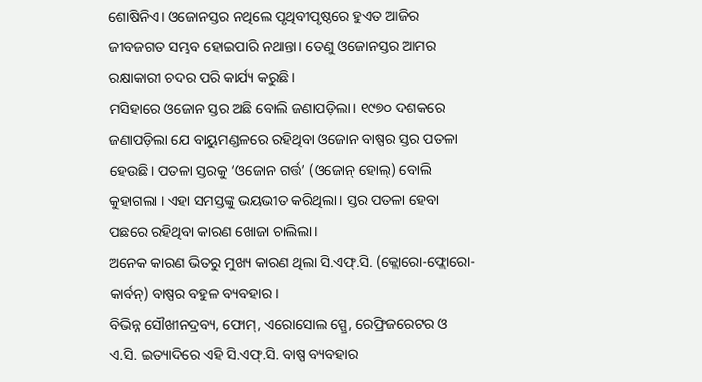ଶୋଷିନିଏ। ଓଜୋନସ୍ତର ନଥିଲେ ପୃଥିବୀପୃଷ୍ଠରେ ହୁଏତ ଆଜିର ଜୀବଜଗତ ସମ୍ଭବ ହୋଇପାରି ନଥାନ୍ତା। ତେଣୁ ଓଜୋନସ୍ତର ଆମର ରକ୍ଷାକାରୀ ଚଦର ପରି କାର୍ଯ୍ୟ କରୁଛି।
ମସିହାରେ ଓଜୋନ ସ୍ତର ଅଛି ବୋଲି ଜଣାପଡ଼ିଲା। ୧୯୭୦ ଦଶକରେ ଜଣାପଡ଼ିଲା ଯେ ବାୟୁମଣ୍ଡଳରେ ରହିଥିବା ଓଜୋନ ବାଷ୍ପର ସ୍ତର ପତଳା ହେଉଛି। ପତଳା ସ୍ତରକୁ ‘ଓଜୋନ ଗର୍ତ୍ତ’ (ଓଜୋନ୍‌ ହୋଲ୍‌) ବୋଲି କୁହାଗଲା । ଏହା ସମସ୍ତଙ୍କୁ ଭୟଭୀତ କରିଥିଲା। ସ୍ତର ପତଳା ହେବା ପଛରେ ରହିଥିବା କାରଣ ଖୋଜା ଚାଲିଲା।
ଅନେକ କାରଣ ଭିତରୁ ମୁଖ୍ୟ କାରଣ ଥିଲା ସି.ଏଫ୍‌.ସି. (କ୍ଲୋରୋ-ଫ୍ଲୋରୋ- କାର୍ବନ୍‌) ବାଷ୍ପର ବହୁଳ ବ୍ୟବହାର ।
ବିଭିନ୍ନ ସୌଖୀନଦ୍ରବ୍ୟ, ଫୋମ୍‌, ଏରୋସୋଲ ସ୍ପ୍ରେ, ରେଫ୍ରିଜରେଟର ଓ ଏ.ସି. ଇତ୍ୟାଦିରେ ଏହି ସି.ଏଫ୍‌.ସି. ବାଷ୍ପ ବ୍ୟବହାର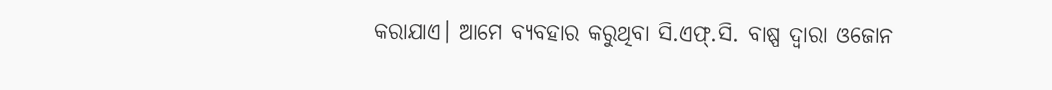କରାଯାଏ। ଆମେ ବ୍ୟବହାର କରୁଥିବା ସି.ଏଫ୍‌.ସି. ବାଷ୍ପ ଦ୍ୱାରା ଓଜୋନ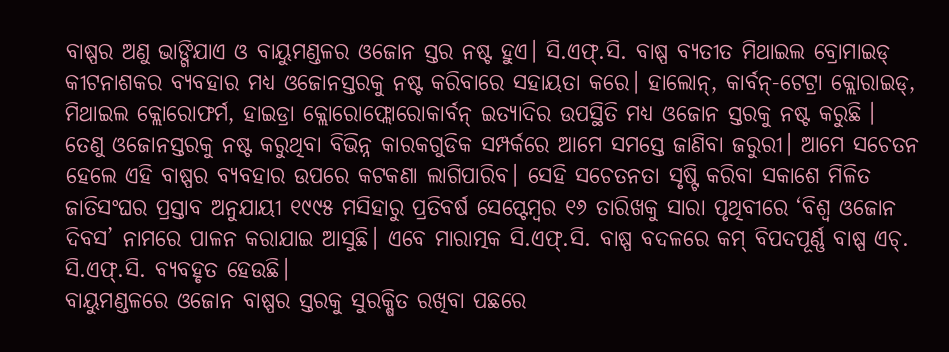ବାଷ୍ପର ଅଣୁ ଭାଙ୍ଗିଯାଏ ଓ ବାୟୁମଣ୍ଡଳର ଓଜୋନ ସ୍ତର ନଷ୍ଟ ହୁଏ। ସି.ଏଫ୍‌.ସି. ବାଷ୍ପ ବ୍ୟତୀତ ମିଥାଇଲ ବ୍ରୋମାଇଡ୍‌ କୀଟନାଶକର ବ୍ୟବହାର ମଧ୍ୟ ଓଜୋନସ୍ତରକୁ ନଷ୍ଟ କରିବାରେ ସହାୟତା କରେ। ହାଲୋନ୍‌, କାର୍ବନ୍‌-ଟେଟ୍ରା କ୍ଲୋରାଇଡ୍‌, ମିଥାଇଲ କ୍ଲୋରୋଫର୍ମ, ହାଇଡ୍ରା କ୍ଲୋରୋଫ୍ଲୋରୋକାର୍ବନ୍‌ ଇତ୍ୟାଦିର ଉପସ୍ଥିତି ମଧ୍ୟ ଓଜୋନ ସ୍ତରକୁ ନଷ୍ଟ କରୁଛି । ତେଣୁ ଓଜୋନସ୍ତରକୁ ନଷ୍ଟ କରୁଥିବା ବିଭିନ୍ନ କାରକଗୁଡିକ ସମ୍ପର୍କରେ ଆମେ ସମସ୍ତେ ଜାଣିବା ଜରୁରୀ। ଆମେ ସଚେତନ ହେଲେ ଏହି ବାଷ୍ପର ବ୍ୟବହାର ଉପରେ କଟକଣା ଲାଗିପାରିବ। ସେହି ସଚେତନତା ସୃଷ୍ଟି କରିବା ସକାଶେ ମିଳିତ ଜାତିସଂଘର ପ୍ରସ୍ତାବ ଅନୁଯାୟୀ ୧୯୯୫ ମସିହାରୁ ପ୍ରତିବର୍ଷ ସେପ୍ଟେମ୍ବର ୧୬ ତାରିଖକୁ ସାରା ପୃଥିବୀରେ ‘ବିଶ୍ୱ ଓଜୋନ ଦିବସ’ ନାମରେ ପାଳନ କରାଯାଇ ଆସୁଛି। ଏବେ ମାରାତ୍ମକ ସି.ଏଫ୍‌.ସି. ବାଷ୍ପ ବଦଳରେ କମ୍‌ ବିପଦପୂର୍ଣ୍ଣ ବାଷ୍ପ ଏଚ୍‌. ସି.ଏଫ୍‌.ସି. ବ୍ୟବହୃତ ହେଉଛି।
ବାୟୁମଣ୍ଡଳରେ ଓଜୋନ ବାଷ୍ପର ସ୍ତରକୁ ସୁରକ୍ଷିତ ରଖିବା ପଛରେ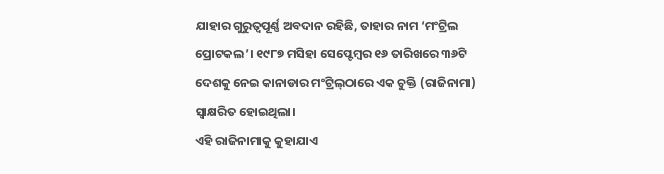ଯାହାର ଗୁରୁତ୍ୱପୂର୍ଣ୍ଣ ଅବଦାନ ରହିଛି, ତାହାର ନାମ ‘ମଂଟ୍ରିଲ ପ୍ରୋଟକଲ’। ୧୯୮୭ ମସିହା ସେପ୍ଟେମ୍ବର ୧୬ ତାରିଖରେ ୩୬ଟି ଦେଶକୁ ନେଇ କାନାଡାର ମଂଟ୍ରିଲ୍‌ଠାରେ ଏକ ଚୁକ୍ତି (ରାଜିନାମା) ସ୍ବାକ୍ଷରିତ ହୋଇଥିଲା।
ଏହି ରାଜିନାମାକୁ କୁହାଯାଏ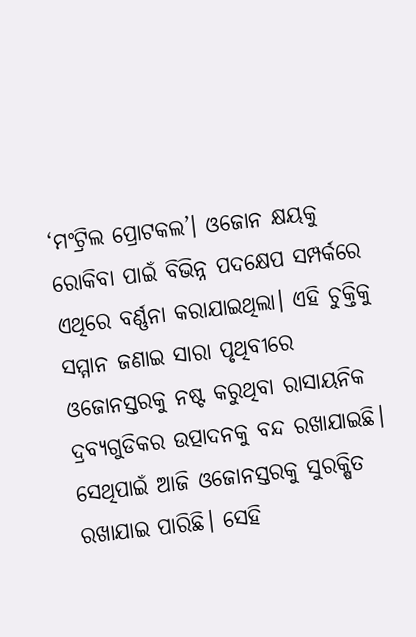‘ମଂଟ୍ରିଲ ପ୍ରୋଟକଲ’। ଓଜୋନ କ୍ଷୟକୁ ରୋକିବା ପାଇଁ ବିଭିନ୍ନ ପଦକ୍ଷେପ ସମ୍ପର୍କରେ ଏଥିରେ ବର୍ଣ୍ଣନା କରାଯାଇଥିଲା। ଏହି ଚୁକ୍ତିକୁ ସମ୍ମାନ ଜଣାଇ ସାରା ପୃଥିବୀରେ ଓଜୋନସ୍ତରକୁ ନଷ୍ଟ କରୁଥିବା ରାସାୟନିକ ଦ୍ରବ୍ୟଗୁଡିକର ଉତ୍ପାଦନକୁ ବନ୍ଦ ରଖାଯାଇଛି। ସେଥିପାଇଁ ଆଜି ଓଜୋନସ୍ତରକୁ ସୁରକ୍ଷିତ ରଖାଯାଇ ପାରିଛି। ସେହି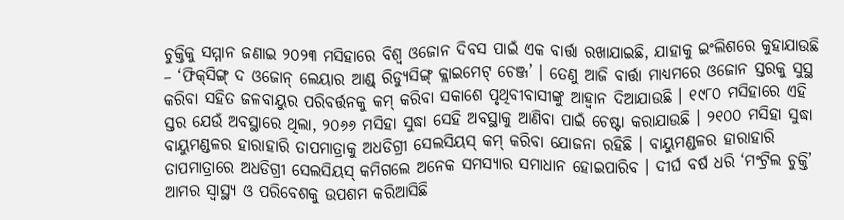ଚୁକ୍ତିକୁ ସମ୍ମାନ ଜଣାଇ ୨୦୨୩ ମସିହାରେ ବିଶ୍ୱ ଓଜୋନ ଦିବସ ପାଇଁ ଏକ ବାର୍ତ୍ତା ରଖାଯାଇଛି, ଯାହାକୁ ଇଂଲିଶରେ କୁହାଯାଉଛି – ‘ଫିକ୍‌ସିଙ୍ଗ୍‌ ଦ ଓଜୋନ୍‌ ଲେୟାର ଆଣ୍ଡ୍‌ ରିଡ୍ୟୁସିଙ୍ଗ୍‌ କ୍ଲାଇମେଟ୍‌ ଚେଞ୍ଜ’ । ତେଣୁ ଆଜି ବାର୍ତ୍ତା ମାଧ୍ୟମରେ ଓଜୋନ ସ୍ତରକୁ ସୁସ୍ଥ କରିବା ସହିତ ଜଳବାୟୁର ପରିବର୍ତ୍ତନକୁ କମ୍‌ କରିବା ସକାଶେ ପୃଥିବୀବାସୀଙ୍କୁ ଆହ୍ବାନ ଦିଆଯାଉଛି । ୧୯୮୦ ମସିହାରେ ଏହି ସ୍ତର ଯେଉଁ ଅବସ୍ଥାରେ ଥିଲା, ୨୦୬୬ ମସିହା ସୁଦ୍ଧା ସେହି ଅବସ୍ଥାକୁ ଆଣିବା ପାଇଁ ଚେଷ୍ଟା କରାଯାଉଛି । ୨୧୦୦ ମସିହା ସୁଦ୍ଧା ବାୟୁମଣ୍ଡଳର ହାରାହାରି ତାପମାତ୍ରାକୁ ଅଧଡିଗ୍ରୀ ସେଲସିୟସ୍‌ କମ୍‌ କରିବା ଯୋଜନା ରହିଛି । ବାୟୁମଣ୍ଡଳର ହାରାହାରି ତାପମାତ୍ରାରେ ଅଧଡିଗ୍ରୀ ସେଲସିୟସ୍‌ କମିଗଲେ ଅନେକ ସମସ୍ୟାର ସମାଧାନ ହୋଇପାରିବ । ଦୀର୍ଘ ବର୍ଷ ଧରି ‘ମଂଟ୍ରିଲ ଚୁକ୍ତି’ ଆମର ସ୍ବାସ୍ଥ୍ୟ ଓ ପରିବେଶକୁ ଉପଶମ କରିଆସିଛି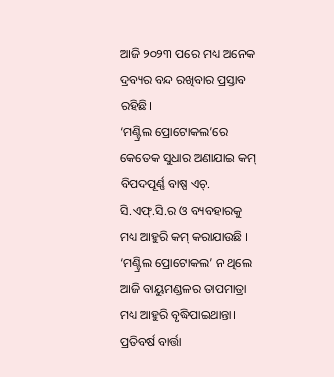ଆଜି ୨୦୨୩ ପରେ ମଧ୍ୟ ଅନେକ ଦ୍ରବ୍ୟର ବନ୍ଦ ରଖିବାର ପ୍ରସ୍ତାବ ରହିଛି।
‘ମଣ୍ଟ୍ରିଲ ପ୍ରୋଟୋକଲ’ରେ କେତେକ ସୁଧାର ଅଣାଯାଇ କମ୍‌ ବିପଦପୂର୍ଣ୍ଣ ବାଷ୍ପ ଏଚ୍‌. ସି.ଏଫ୍‌.ସି.ର ଓ ବ୍ୟବହାରକୁ ମଧ୍ୟ ଆହୁରି କମ୍‌ କରାଯାଉଛି । ‘ମଣ୍ଟ୍ରିଲ ପ୍ରୋଟୋକଲ’ ନ ଥିଲେ ଆଜି ବାୟୁମଣ୍ଡଳର ତାପମାତ୍ରା ମଧ୍ୟ ଆହୁରି ବୃଦ୍ଧିପାଇଥାନ୍ତା।
ପ୍ରତିବର୍ଷ ବାର୍ତ୍ତା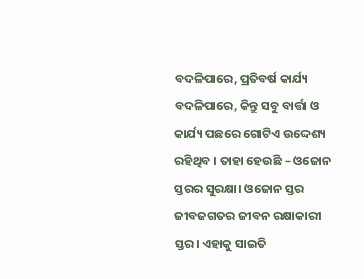ବଦଳିପାରେ, ପ୍ରତିବର୍ଷ କାର୍ଯ୍ୟ ବଦଳିପାରେ, କିନ୍ତୁ ସବୁ ବାର୍ତ୍ତା ଓ କାର୍ଯ୍ୟ ପଛରେ ଗୋଟିଏ ଉଦ୍ଦେଶ୍ୟ ରହିଥିବ । ତାହା ହେଉଛି – ଓଜୋନ ସ୍ତରର ସୁରକ୍ଷା। ଓଜୋନ ସ୍ତର ଜୀବଜଗତର ଜୀବନ ରକ୍ଷାକାରୀ ସ୍ତର। ଏହାକୁ ସାଇତି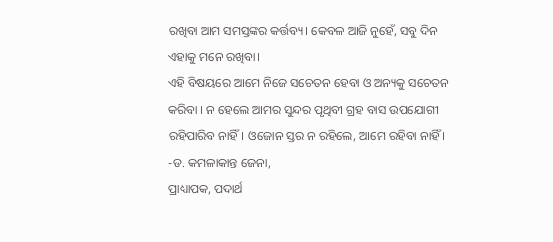ରଖିବା ଆମ ସମସ୍ତଙ୍କର କର୍ତ୍ତବ୍ୟ। କେବଳ ଆଜି ନୁହେଁ, ସବୁ ଦିନ ଏହାକୁ ମନେ ରଖିବା।
ଏହି ବିଷୟରେ ଆମେ ନିଜେ ସଚେତନ ହେବା ଓ ଅନ୍ୟକୁ ସଚେତନ କରିବା । ନ ହେଲେ ଆମର ସୁନ୍ଦର ପୃଥିବୀ ଗ୍ରହ ବାସ ଉପଯୋଗୀ ରହିପାରିବ ନାହିଁ। ଓଜୋନ ସ୍ତର ନ ରହିଲେ, ଆମେ ରହିବା ନାହିଁ ।
-ଡ. କମଳାକାନ୍ତ ଜେନା,
ପ୍ରାଧ୍ୟାପକ, ପଦାର୍ଥ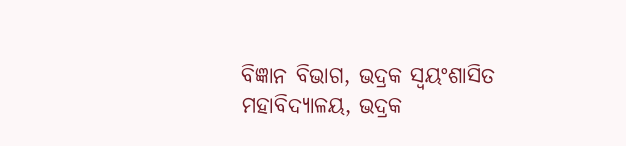ବିଜ୍ଞାନ ବିଭାଗ, ଭଦ୍ରକ ସ୍ବୟଂଶାସିତ ମହାବିଦ୍ୟାଳୟ, ଭଦ୍ରକ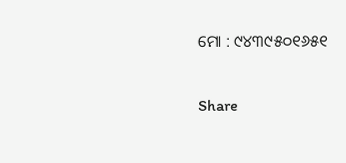ମୋ : ୯୪୩୯୫୦୧୬୫୧

Share